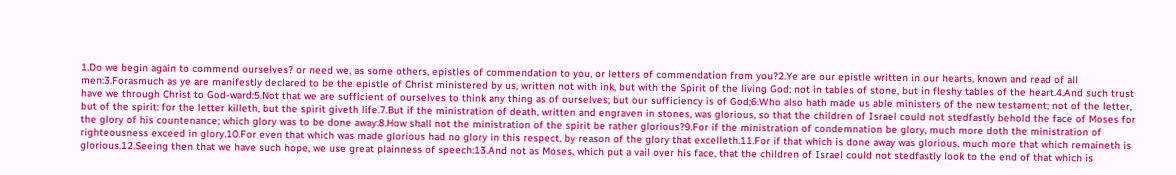1.Do we begin again to commend ourselves? or need we, as some others, epistles of commendation to you, or letters of commendation from you?2.Ye are our epistle written in our hearts, known and read of all men:3.Forasmuch as ye are manifestly declared to be the epistle of Christ ministered by us, written not with ink, but with the Spirit of the living God; not in tables of stone, but in fleshy tables of the heart.4.And such trust have we through Christ to God-ward:5.Not that we are sufficient of ourselves to think any thing as of ourselves; but our sufficiency is of God;6.Who also hath made us able ministers of the new testament; not of the letter, but of the spirit: for the letter killeth, but the spirit giveth life.7.But if the ministration of death, written and engraven in stones, was glorious, so that the children of Israel could not stedfastly behold the face of Moses for the glory of his countenance; which glory was to be done away:8.How shall not the ministration of the spirit be rather glorious?9.For if the ministration of condemnation be glory, much more doth the ministration of righteousness exceed in glory.10.For even that which was made glorious had no glory in this respect, by reason of the glory that excelleth.11.For if that which is done away was glorious, much more that which remaineth is glorious.12.Seeing then that we have such hope, we use great plainness of speech:13.And not as Moses, which put a vail over his face, that the children of Israel could not stedfastly look to the end of that which is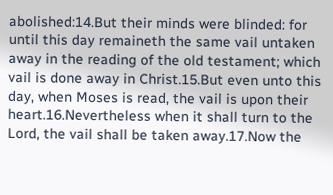abolished:14.But their minds were blinded: for until this day remaineth the same vail untaken away in the reading of the old testament; which vail is done away in Christ.15.But even unto this day, when Moses is read, the vail is upon their heart.16.Nevertheless when it shall turn to the Lord, the vail shall be taken away.17.Now the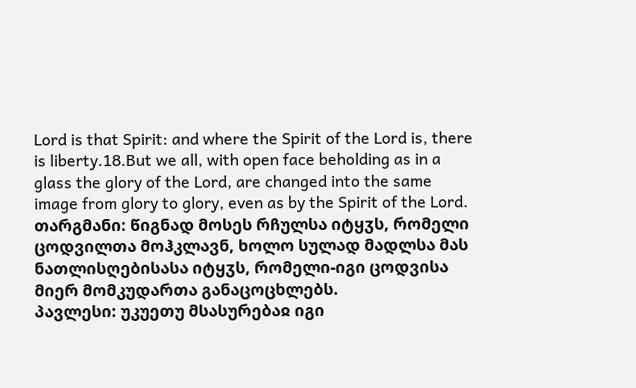Lord is that Spirit: and where the Spirit of the Lord is, there is liberty.18.But we all, with open face beholding as in a glass the glory of the Lord, are changed into the same image from glory to glory, even as by the Spirit of the Lord.
თარგმანი: წიგნად მოსეს რჩულსა იტყჳს, რომელი ცოდვილთა მოჰკლავნ, ხოლო სულად მადლსა მას ნათლისღებისასა იტყჳს, რომელი-იგი ცოდვისა მიერ მომკუდართა განაცოცხლებს.
პავლესი: უკუეთუ მსასურებაჲ იგი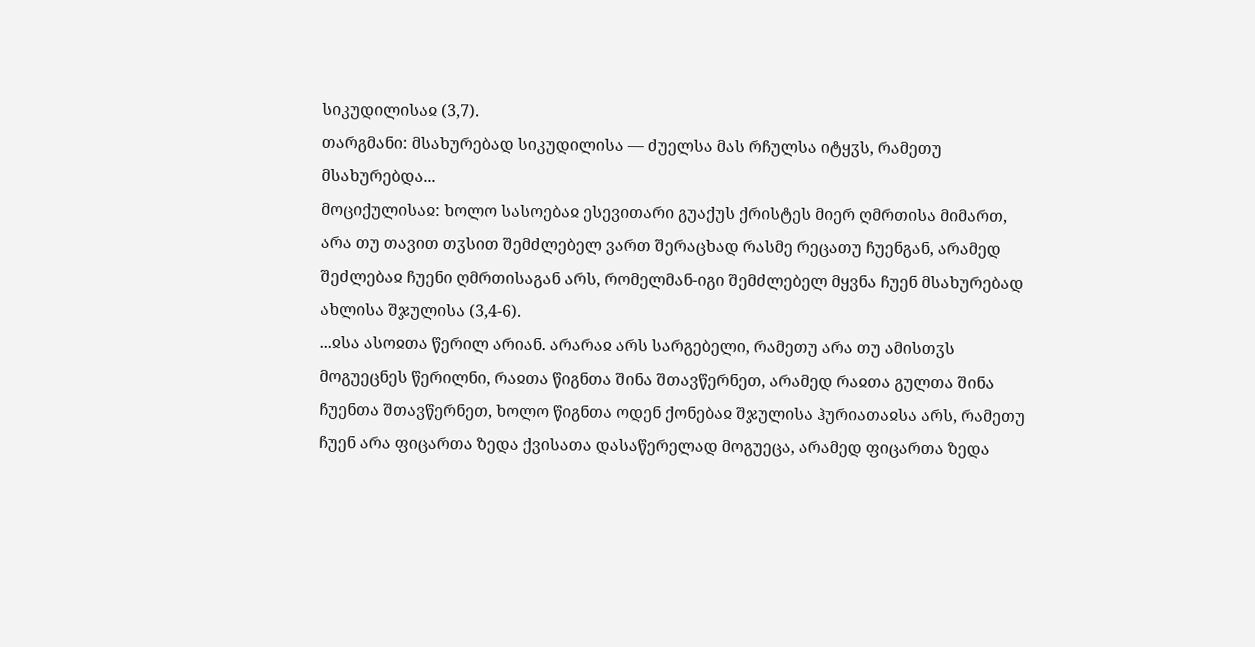სიკუდილისაჲ (3,7).
თარგმანი: მსახურებად სიკუდილისა — ძუელსა მას რჩულსა იტყჳს, რამეთუ მსახურებდა...
მოციქულისაჲ: ხოლო სასოებაჲ ესევითარი გუაქუს ქრისტეს მიერ ღმრთისა მიმართ, არა თუ თავით თჳსით შემძლებელ ვართ შერაცხად რასმე რეცათუ ჩუენგან, არამედ შეძლებაჲ ჩუენი ღმრთისაგან არს, რომელმან-იგი შემძლებელ მყვნა ჩუენ მსახურებად ახლისა შჯულისა (3,4-6).
...ჲსა ასოჲთა წერილ არიან. არარაჲ არს სარგებელი, რამეთუ არა თუ ამისთჳს მოგუეცნეს წერილნი, რაჲთა წიგნთა შინა შთავწერნეთ, არამედ რაჲთა გულთა შინა ჩუენთა შთავწერნეთ, ხოლო წიგნთა ოდენ ქონებაჲ შჯულისა ჰურიათაჲსა არს, რამეთუ ჩუენ არა ფიცართა ზედა ქვისათა დასაწერელად მოგუეცა, არამედ ფიცართა ზედა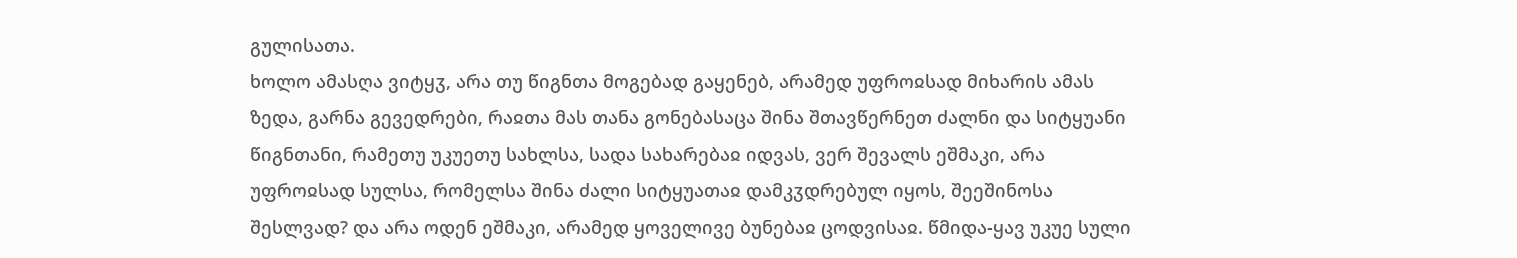გულისათა.
ხოლო ამასღა ვიტყჳ, არა თუ წიგნთა მოგებად გაყენებ, არამედ უფროჲსად მიხარის ამას ზედა, გარნა გევედრები, რაჲთა მას თანა გონებასაცა შინა შთავწერნეთ ძალნი და სიტყუანი წიგნთანი, რამეთუ უკუეთუ სახლსა, სადა სახარებაჲ იდვას, ვერ შევალს ეშმაკი, არა უფროჲსად სულსა, რომელსა შინა ძალი სიტყუათაჲ დამკჳდრებულ იყოს, შეეშინოსა შესლვად? და არა ოდენ ეშმაკი, არამედ ყოველივე ბუნებაჲ ცოდვისაჲ. წმიდა-ყავ უკუე სული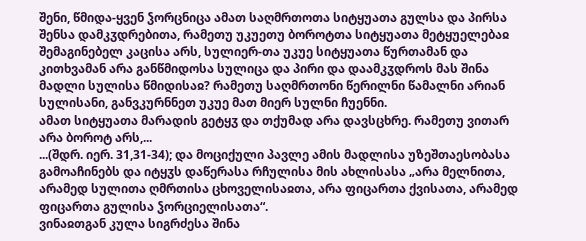შენი, წმიდა-ყვენ ჴორცნიცა ამათ საღმრთოთა სიტყუათა გულსა და პირსა შენსა დამკჳდრებითა, რამეთუ უკუეთუ ბოროტთა სიტყუათა მეტყუელებაჲ შემაგინებელ კაცისა არს, სულიერ-თა უკუე სიტყუათა წურთამან და კითხვამან არა განწმიდოსა სულიცა და პირი და დაამკჳდროს მას შინა მადლი სულისა წმიდისაჲ? რამეთუ საღმრთონი წერილნი წამალნი არიან სულისანი, განვკურნნეთ უკუე მათ მიერ სულნი ჩუენნი.
ამათ სიტყუათა მარადის გეტყჳ და თქუმად არა დავსცხრე. რამეთუ ვითარ არა ბოროტ არს,...
...(შდრ. იერ. 31,31-34); და მოციქული პავლე ამის მადლისა უზეშთაესობასა გამოაჩინებს და იტყჳს დაწერასა რჩულისა მის ახლისასა „არა მელნითა, არამედ სულითა ღმრთისა ცხოველისაჲთა, არა ფიცართა ქვისათა, არამედ ფიცართა გულისა ჴორციელისათა“.
ვინაჲთგან კულა სიგრძესა შინა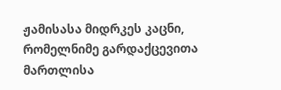ჟამისასა მიდრკეს კაცნი, რომელნიმე გარდაქცევითა მართლისა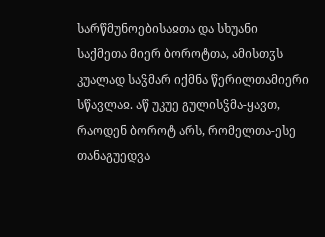სარწმუნოებისაჲთა და სხუანი საქმეთა მიერ ბოროტთა, ამისთჳს კუალად საჴმარ იქმნა წერილთამიერი სწავლაჲ. აწ უკუე გულისჴმა-ყავთ, რაოდენ ბოროტ არს, რომელთა-ესე თანაგუედვა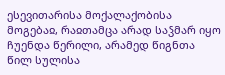ესევითარისა მოქალაქობისა მოგებაჲ, რაჲთამცა არად საჴმარ იყო ჩუენდა წერილი, არამედ წიგნთა წილ სულისა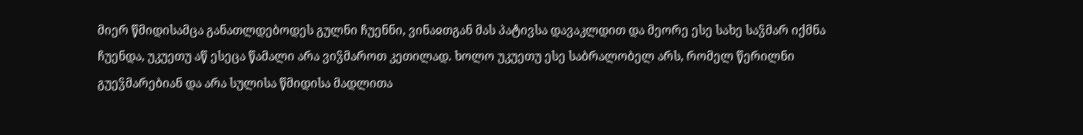მიერ წმიდისამცა განათლდებოდეს გულნი ჩუენნი, ვინაჲთგან მას პატივსა დავაკლდით და მეორე ესე სახე საჴმარ იქმნა ჩუენდა, უკუეთუ აწ ესეცა წამალი არა ვიჴმაროთ კეთილად. ხოლო უკუეთუ ესე საბრალობელ არს, რომელ წერილნი გუეჴმარებიან და არა სულისა წმიდისა მადლითა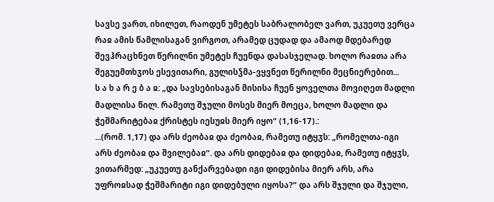სავსე ვართ, იხილეთ, რაოდენ უმეტეს საბრალობელ ვართ, უკუეთუ ვერცა რაჲ ამის წამლისაგან ვირგოთ, არამედ ცუდად და ამაოდ მდებარედ შევჰრაცხნეთ წერილნი უმეტეს ჩუენდა დასასჯელად. ხოლო რაჲთა არა შეგუემთხჳოს ესევითარი, გულისჴმა-ვყვნეთ წერილნი მეცნიერებით...
ს ა ხ ა რ ე ბ ა ჲ: „და სავსებისაგან მისისა ჩუენ ყოველთა მოვიღეთ მადლი მადლისა წილ. რამეთუ შჯული მოსეს მიერ მოეცა, ხოლო მადლი და ჭეშმარიტებაჲ ქრისტეს იესუჲს მიერ იყო“ (1,16-17).:
...(რომ. 1,17) და არს ძეობაჲ და ძეობაჲ, რამეთუ იტყჳს: „რომელთა-იგი არს ძეობაჲ და შვილებაჲ“. და არს დიდებაჲ და დიდებაჲ, რამეთუ იტყჳს, ვითარმედ: „უკუეთუ განქარვებადი იგი დიდებისა მიერ არს, არა უფროჲსად ჭეშმარიტი იგი დიდებული იყოსა?“ და არს შჯული და შჯული,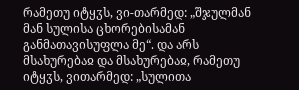რამეთუ იტყჳს, ვი-თარმედ: „შჯულმან მან სულისა ცხორებისამან განმათავისუფლა მე“. და არს მსახურებაჲ და მსახურებაჲ, რამეთუ იტყჳს, ვითარმედ: „სულითა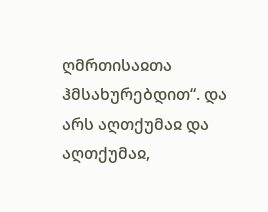ღმრთისაჲთა ჰმსახურებდით“. და არს აღთქუმაჲ და აღთქუმაჲ,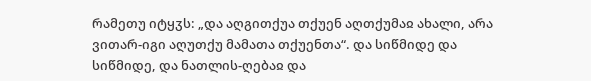რამეთუ იტყჳს: „და აღგითქუა თქუენ აღთქუმაჲ ახალი, არა ვითარ-იგი აღუთქუ მამათა თქუენთა“. და სიწმიდე და სიწმიდე, და ნათლის-ღებაჲ და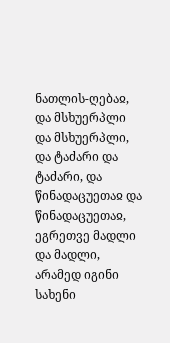ნათლის-ღებაჲ, და მსხუერპლი და მსხუერპლი, და ტაძარი და ტაძარი, და წინადაცუეთაჲ და წინადაცუეთაჲ, ეგრეთვე მადლი და მადლი, არამედ იგინი სახენი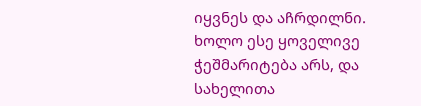იყვნეს და აჩრდილნი.
ხოლო ესე ყოველივე ჭეშმარიტება არს, და სახელითა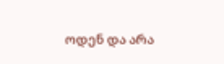ოდენ და არა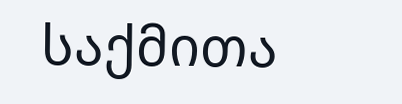საქმითა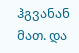ჰგვანან მათ. და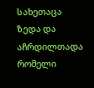სახეთაცა ზედა და აჩრდილთადა რომელი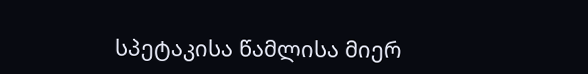სპეტაკისა წამლისა მიერ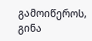გამოიწეროს, გინა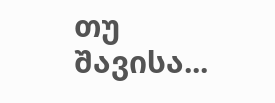თუ შავისა...